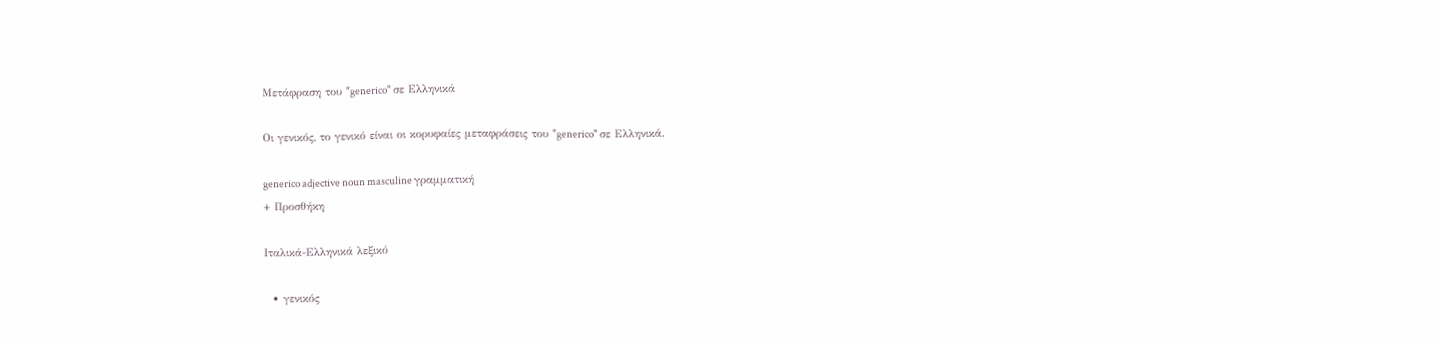Μετάφραση του "generico" σε Ελληνικά

Οι γενικός, το γενικό είναι οι κορυφαίες μεταφράσεις του "generico" σε Ελληνικά.

generico adjective noun masculine γραμματική
+ Προσθήκη

Ιταλικά-Ελληνικά λεξικό

  • γενικός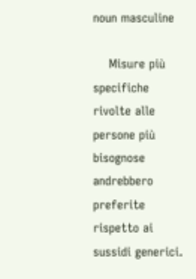noun masculine

    Misure più specifiche rivolte alle persone più bisognose andrebbero preferite rispetto ai sussidi generici.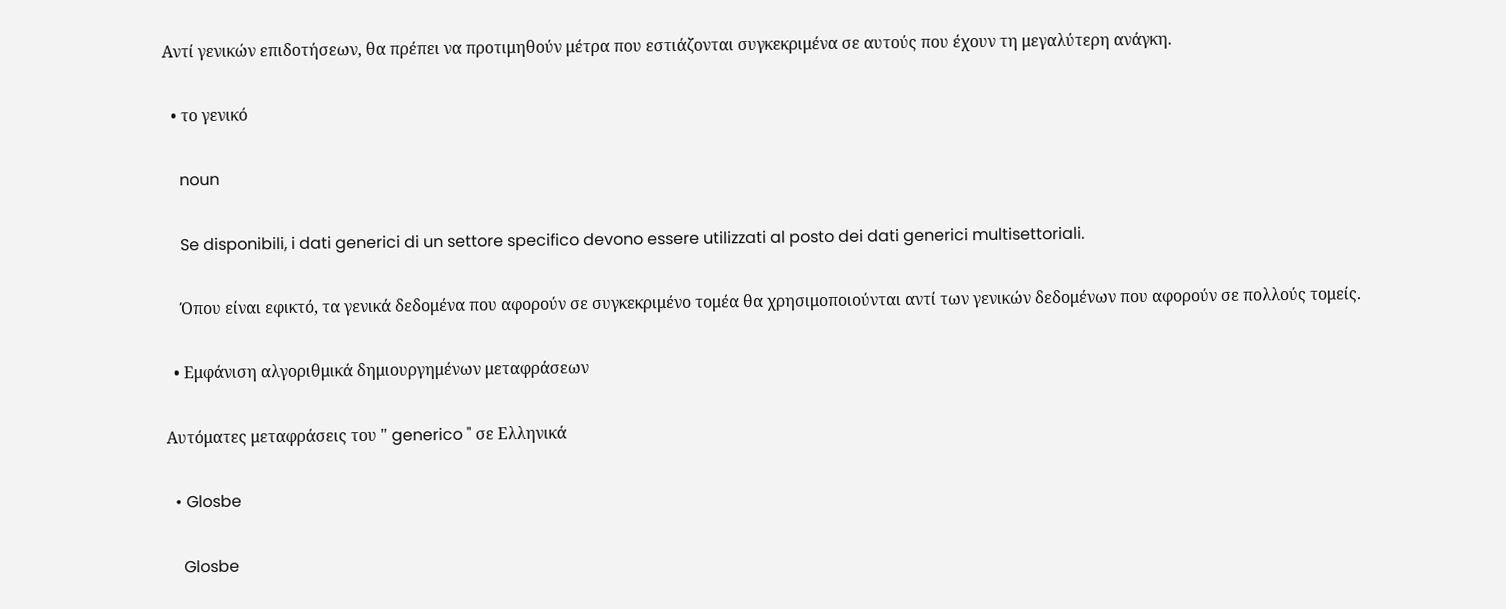Αντί γενικών επιδοτήσεων, θα πρέπει να προτιμηθούν μέτρα που εστιάζονται συγκεκριμένα σε αυτούς που έχουν τη μεγαλύτερη ανάγκη.

  • το γενικό

    noun

    Se disponibili, i dati generici di un settore specifico devono essere utilizzati al posto dei dati generici multisettoriali.

    Όπου είναι εφικτό, τα γενικά δεδομένα που αφορούν σε συγκεκριμένο τομέα θα χρησιμοποιούνται αντί των γενικών δεδομένων που αφορούν σε πολλούς τομείς.

  • Εμφάνιση αλγοριθμικά δημιουργημένων μεταφράσεων

Αυτόματες μεταφράσεις του " generico " σε Ελληνικά

  • Glosbe

    Glosbe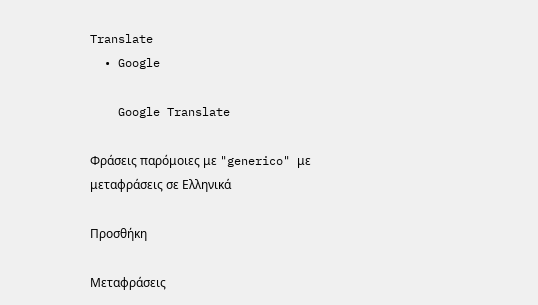Translate
  • Google

    Google Translate

Φράσεις παρόμοιες με "generico" με μεταφράσεις σε Ελληνικά

Προσθήκη

Μεταφράσεις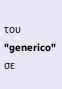του "generico" σε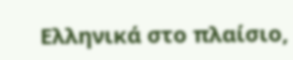Ελληνικά στο πλαίσιο,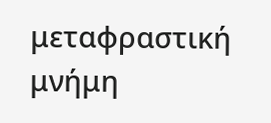μεταφραστική μνήμη